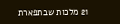21 מלכות שבתפארת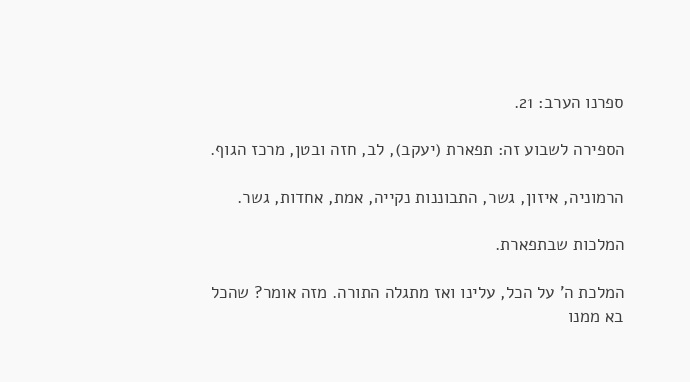ספרנו הערב: 21.

הספירה לשבוע זה: תפארת (יעקב), לב, חזה ובטן, מרכז הגוף.

הרמוניה, איזון, גשר, התבוננות נקייה, אמת, אחדות, גשר.

המלכות שבתפארת.

המלכת ה' על הכל, עלינו ואז מתגלה התורה. מזה אומר? שהכל בא ממנו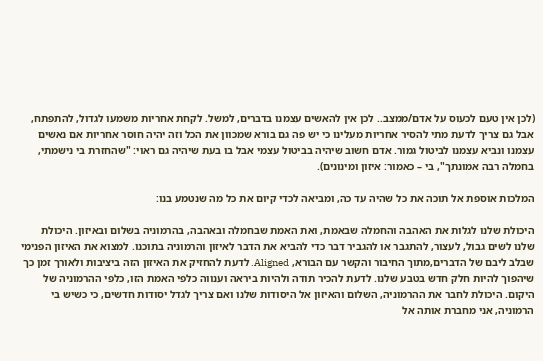(לכן אין טעם לכעוס על אדם/ממצב.. לכן אין להאשים עצמנו בדברים, למשל. לקחת אחריות משמעו לגדול, להתפתח, אבל גם צריך לדעת מתי להסיר אחריות מעלינו כי יש פה גם בורא שמכוון את הכל וזה יהיה חוסר אחריות אם נאשים עצמנו ונביא עצמנו לביטול גמור. אדם חשוב שיהיה בביטול עצמי אבל בו בעת שיהיה גם ראוי: "שהחזרת בי נישמתי, בחמלה רבה אמונתך", בי – כאמור: איזון ומינונים).

המלכות אוספת אל תוכה את כל שהיה עד כה, ומביאה לכדי קיום את כל מה שנטמע בנו:

היכולת שלנו לגלות את האהבה והחמלה שבאמת, ואת האמת שבחמלה ובאהבה, בהרמוניה בשלום ובאיזון. היכולת שלנו לשים גבול, לעצור, להתגבר או להגביר דבר כדי להביא את הדבר לאיזון והרמוניה בתוכנו. למצוא את האיזון הפנימי שבלב ליבם של הדברים,מתוך החיבור והקשר עם הבורא, Aligned. לדעת להחזיק את האיזון הזה ביציבות ולאורך זמן כך שיהפוך להיות חלק חדש בטבע שלנו. לדעת להכיר תודה ולהיות ביראה וענווה כלפי האמת הזו, כלפי ההרמוניה של היקום. היכולת לחבר את ההרמוניה, השלום והאיזון אל היסודות שלנו ואם צריך לגדל יסודות חדשים, כי כשיש בי הרמוניה, אני מחברת אותה אל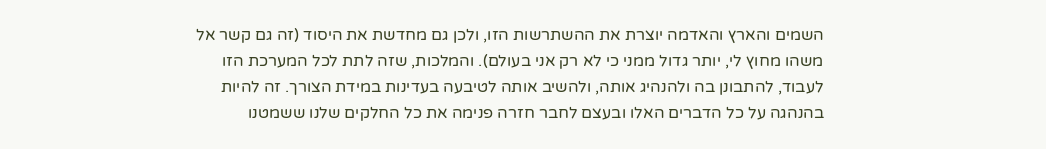השמים והארץ והאדמה יוצרת את ההשתרשות הזו, ולכן גם מחדשת את היסוד (זה גם קשר אל משהו מחוץ לי, יותר גדול ממני כי לא רק אני בעולם). והמלכות, שזה לתת לכל המערכת הזו לעבוד, להתבונן בה ולהנהיג אותה, ולהשיב אותה לטיבעה בעדינות במידת הצורך. זה להיות בהנהגה על כל הדברים האלו ובעצם לחבר חזרה פנימה את כל החלקים שלנו ששמטנו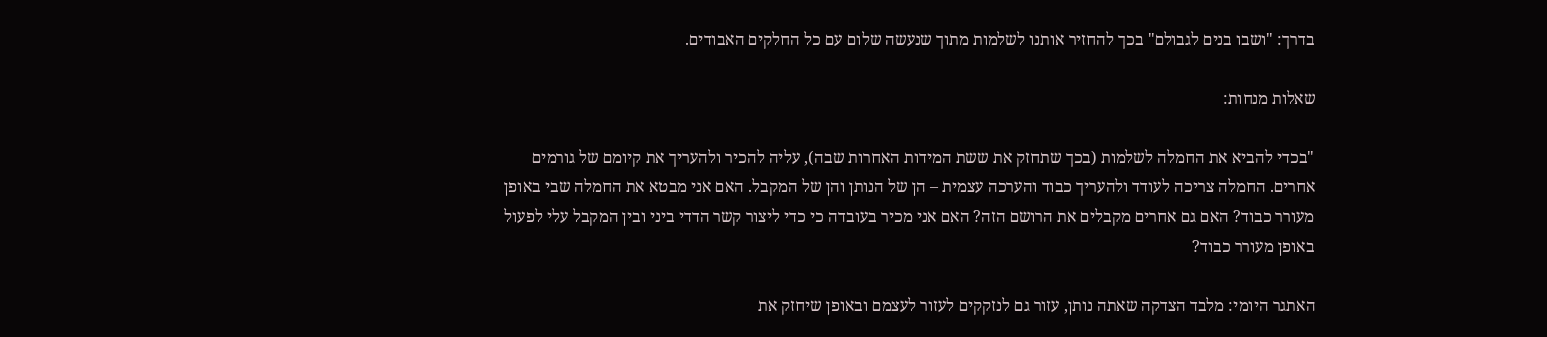בדרך: "ושבו בנים לגבולם" בכך להחזיר אותנו לשלמות מתוך שנעשה שלום עם כל החלקים האבודים.

שאלות מנחות:

"בכדי להביא את החמלה לשלמות (בכך שתחזק את ששת המידות האחרות שבה), עליה להכיר ולהעריך את קיומם של גורמים אחרים. החמלה צריכה לעודד ולהעריך כבוד והערכה עצמית – הן של הנותן והן של המקבל. האם אני מבטא את החמלה שבי באופן מעורר כבוד? האם גם אחרים מקבלים את הרושם הזה? האם אני מכיר בעובדה כי כדי ליצור קשר הדדי ביני ובין המקבל עלי לפעול באופן מעורר כבוד?

האתגר היומי: מלבד הצדקה שאתה נותן, עזור גם לנזקקים לעזור לעצמם ובאופן שיחזק את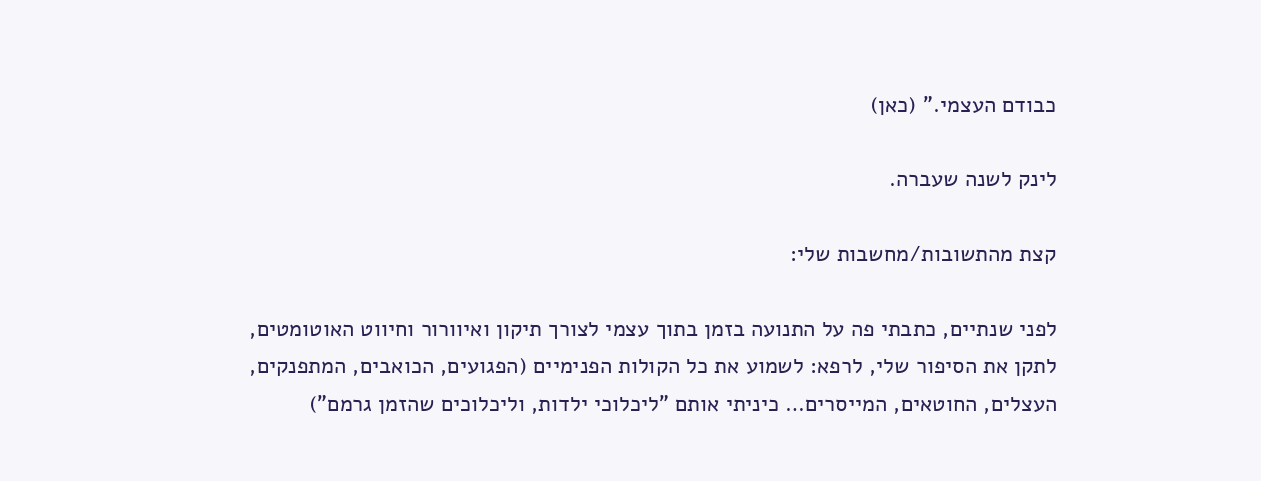כבודם העצמי." (כאן)

לינק לשנה שעברה.

קצת מהתשובות/מחשבות שלי:

לפני שנתיים, כתבתי פה על התנועה בזמן בתוך עצמי לצורך תיקון ואיוורור וחיווט האוטומטים, לתקן את הסיפור שלי, לרפא: לשמוע את כל הקולות הפנימיים (הפגועים, הכואבים, המתפנקים, העצלים, החוטאים, המייסרים… כיניתי אותם "ליכלוכי ילדות, וליכלוכים שהזמן גרמם")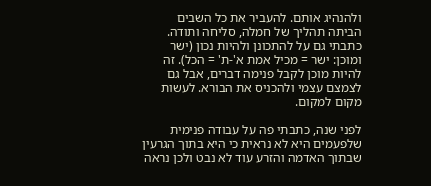ולהנהיג אותם. להעביר את כל השבים הביתה תהליך של חמלה, סליחה ותודה. כתבתי גם על להתכונן ולהיות נכון (ישר ומוכן: ישר = מכיל אמת א'-ת' = הכל). זה להיות מוכן לקבל פנימה דברים, אבל גם לצמצם עצמי ולהכניס את הבורא. לעשות מקום למקום.

לפני שנה, כתבתי פה על עבודה פנימית שלפעמים היא לא נראית כי היא בתוך הגרעין שבתוך האדמה והזרע עוד לא נבט ולכן נראה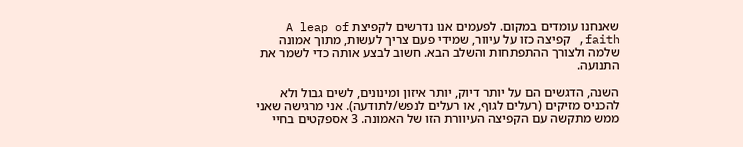שאנחנו עומדים במקום. לפעמים אנו נדרשים לקפיצת A leap of faith, קפיצה כזו על עיוור, שמידי פעם צריך לעשות, מתוך אמונה שלמה ולצורך ההתפתחות והשלב הבא. חשוב לבצע אותה כדי לשמר את התנועה.

השנה, הדגשים הם על יותר דיוק, יותר איזון ומינונים, לשים גבול ולא להכניס מזיקים (רעלים לגוף, או רעלים לנפש/לתודעה). אני מרגישה שאני ממש מתקשה עם הקפיצה העיוורת הזו של האמונה. 3 אספקטים בחיי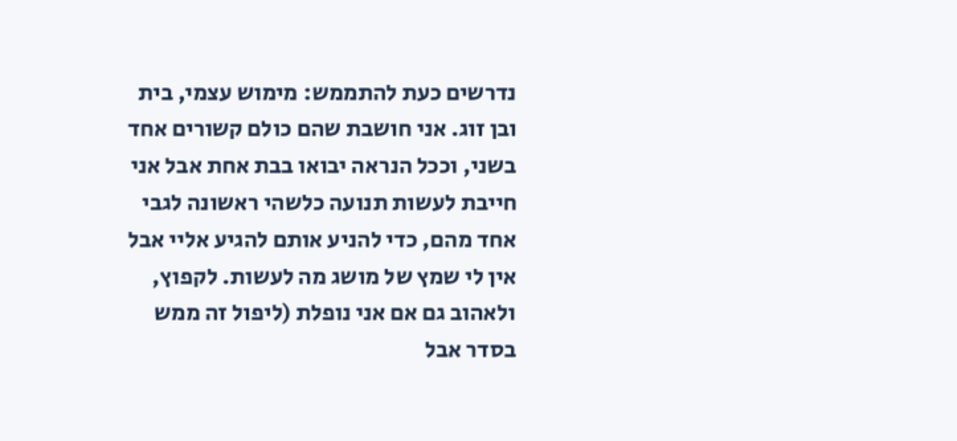נדרשים כעת להתממש: מימוש עצמי, בית ובן זוג. אני חושבת שהם כולם קשורים אחד בשני, וככל הנראה יבואו בבת אחת אבל אני חייבת לעשות תנועה כלשהי ראשונה לגבי אחד מהם, כדי להניע אותם להגיע אליי אבל אין לי שמץ של מושג מה לעשות. לקפוץ, ולאהוב גם אם אני נופלת (ליפול זה ממש בסדר אבל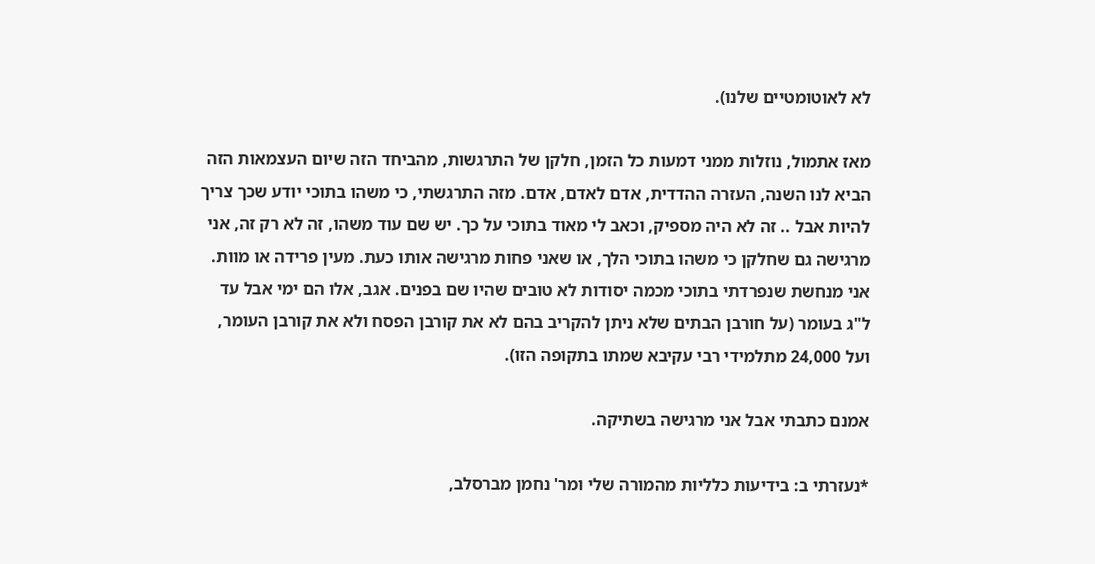לא לאוטומטיים שלנו).

מאז אתמול, נוזלות ממני דמעות כל הזמן, חלקן של התרגשות, מהביחד הזה שיום העצמאות הזה הביא לנו השנה, העזרה ההדדית, אדם לאדם, אדם. מזה התרגשתי, כי משהו בתוכי יודע שכך צריך להיות אבל .. זה לא היה מספיק, וכאב לי מאוד בתוכי על כך. יש שם עוד משהו, זה לא רק זה, אני מרגישה גם שחלקן כי משהו בתוכי הלך, או שאני פחות מרגישה אותו כעת. מעין פרידה או מוות. אני מנחשת שנפרדתי בתוכי מכמה יסודות לא טובים שהיו שם בפנים. אגב, אלו הם ימי אבל עד ל"ג בעומר (על חורבן הבתים שלא ניתן להקריב בהם לא את קורבן הפסח ולא את קורבן העומר, ועל 24,000 מתלמידי רבי עקיבא שמתו בתקופה הזו).

אמנם כתבתי אבל אני מרגישה בשתיקה.

*נעזרתי ב: בידיעות כלליות מהמורה שלי ומר' נחמן מברסלב,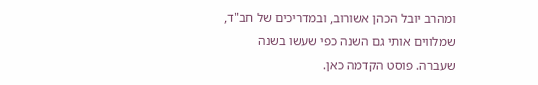ומהרב יובל הכהן אשורוב, ובמדריכים של חב"ד, שמלווים אותי גם השנה כפי שעשו בשנה שעברה. פוסט הקדמה כאן.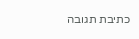כתיבת תגובה